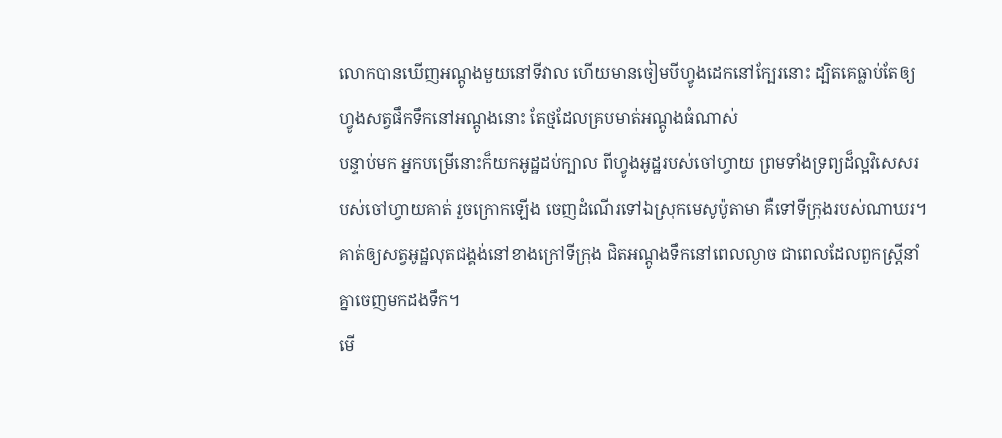លោកបានឃើញអណ្តូងមួយនៅទីវាល ហើយមានចៀមបីហ្វូងដេកនៅក្បែរនោះ ដ្បិតគេធ្លាប់តែឲ្យហ្វូងសត្វផឹកទឹកនៅអណ្តូងនោះ តែថ្មដែលគ្របមាត់អណ្តូងធំណាស់
បន្ទាប់មក អ្នកបម្រើនោះក៏យកអូដ្ឋដប់ក្បាល ពីហ្វូងអូដ្ឋរបស់ចៅហ្វាយ ព្រមទាំងទ្រព្យដ៏ល្អវិសេសរបស់ចៅហ្វាយគាត់ រួចក្រោកឡើង ចេញដំណើរទៅឯស្រុកមេសូប៉ូតាមា គឺទៅទីក្រុងរបស់ណាឃរ។
គាត់ឲ្យសត្វអូដ្ឋលុតជង្គង់នៅខាងក្រៅទីក្រុង ជិតអណ្តូងទឹកនៅពេលល្ងាច ជាពេលដែលពួកស្ត្រីនាំគ្នាចេញមកដងទឹក។
មើ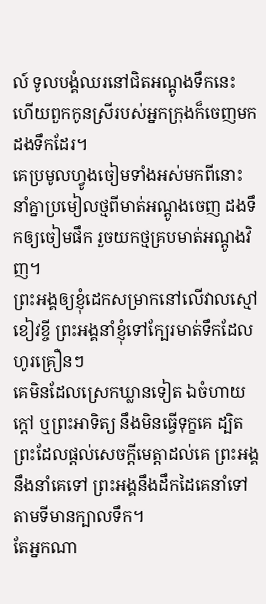ល៍ ទូលបង្គំឈរនៅជិតអណ្តូងទឹកនេះ ហើយពួកកូនស្រីរបស់អ្នកក្រុងក៏ចេញមកដងទឹកដែរ។
គេប្រមូលហ្វូងចៀមទាំងអស់មកពីនោះ នាំគ្នាប្រមៀលថ្មពីមាត់អណ្តូងចេញ ដងទឹកឲ្យចៀមផឹក រួចយកថ្មគ្របមាត់អណ្តូងវិញ។
ព្រះអង្គឲ្យខ្ញុំដេកសម្រាកនៅលើវាលស្មៅខៀវខ្ចី ព្រះអង្គនាំខ្ញុំទៅក្បែរមាត់ទឹកដែលហូរគ្រឿនៗ
គេមិនដែលស្រេកឃ្លានទៀត ឯចំហាយក្តៅ ឬព្រះអាទិត្យ នឹងមិនធ្វើទុក្ខគេ ដ្បិតព្រះដែលផ្តល់សេចក្ដីមេត្តាដល់គេ ព្រះអង្គនឹងនាំគេទៅ ព្រះអង្គនឹងដឹកដៃគេនាំទៅតាមទីមានក្បាលទឹក។
តែអ្នកណា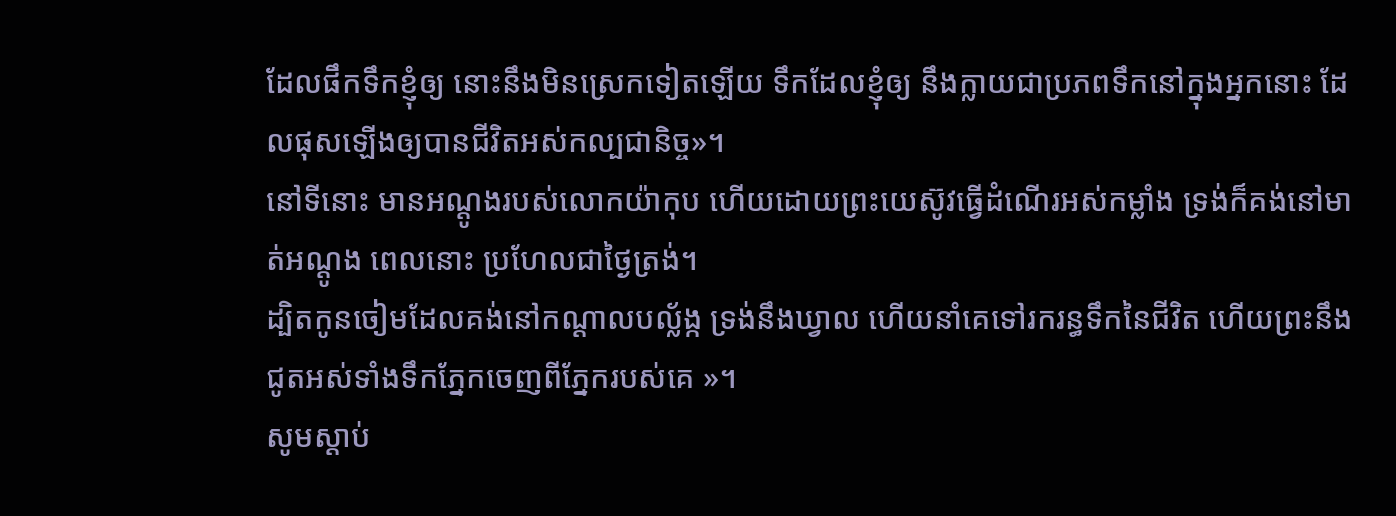ដែលផឹកទឹកខ្ញុំឲ្យ នោះនឹងមិនស្រេកទៀតឡើយ ទឹកដែលខ្ញុំឲ្យ នឹងក្លាយជាប្រភពទឹកនៅក្នុងអ្នកនោះ ដែលផុសឡើងឲ្យបានជីវិតអស់កល្បជានិច្ច»។
នៅទីនោះ មានអណ្តូងរបស់លោកយ៉ាកុប ហើយដោយព្រះយេស៊ូវធ្វើដំណើរអស់កម្លាំង ទ្រង់ក៏គង់នៅមាត់អណ្តូង ពេលនោះ ប្រហែលជាថ្ងៃត្រង់។
ដ្បិតកូនចៀមដែលគង់នៅកណ្ដាលបល្ល័ង្ក ទ្រង់នឹងឃ្វាល ហើយនាំគេទៅរករន្ធទឹកនៃជីវិត ហើយព្រះនឹងជូតអស់ទាំងទឹកភ្នែកចេញពីភ្នែករបស់គេ »។
សូមស្ដាប់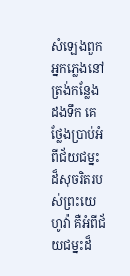សំឡេងពួកអ្នកភ្លេងនៅត្រង់កន្លែងដងទឹក គេថ្លែងប្រាប់អំពីជ័យជម្នះដ៏សុចរិតរបស់ព្រះយេហូវ៉ា គឺអំពីជ័យជម្នះដ៏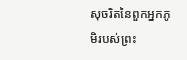សុចរិតនៃពួកអ្នកភូមិរបស់ព្រះ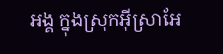អង្គ ក្នុងស្រុកអ៊ីស្រាអែ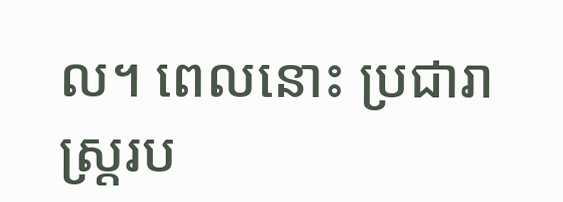ល។ ពេលនោះ ប្រជារាស្ត្ររប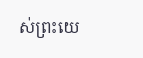ស់ព្រះយេ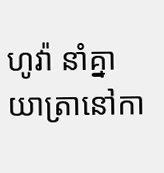ហូវ៉ា នាំគ្នាយាត្រានៅកា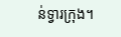ន់ទ្វារក្រុង។